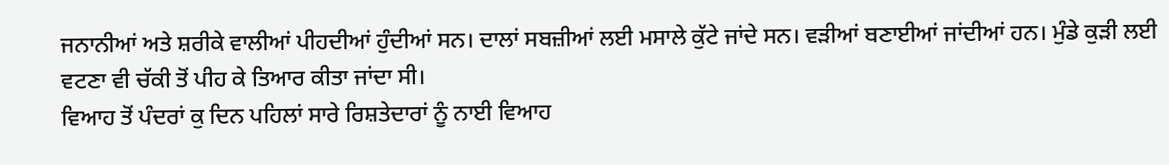ਜਨਾਨੀਆਂ ਅਤੇ ਸ਼ਰੀਕੇ ਵਾਲੀਆਂ ਪੀਹਦੀਆਂ ਹੁੰਦੀਆਂ ਸਨ। ਦਾਲਾਂ ਸਬਜ਼ੀਆਂ ਲਈ ਮਸਾਲੇ ਕੁੱਟੇ ਜਾਂਦੇ ਸਨ। ਵੜੀਆਂ ਬਣਾਈਆਂ ਜਾਂਦੀਆਂ ਹਨ। ਮੁੰਡੇ ਕੁੜੀ ਲਈ ਵਟਣਾ ਵੀ ਚੱਕੀ ਤੋਂ ਪੀਹ ਕੇ ਤਿਆਰ ਕੀਤਾ ਜਾਂਦਾ ਸੀ।
ਵਿਆਹ ਤੋਂ ਪੰਦਰਾਂ ਕੁ ਦਿਨ ਪਹਿਲਾਂ ਸਾਰੇ ਰਿਸ਼ਤੇਦਾਰਾਂ ਨੂੰ ਨਾਈ ਵਿਆਹ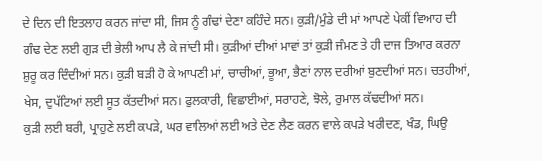ਦੇ ਦਿਨ ਦੀ ਇਤਲਾਹ ਕਰਨ ਜਾਂਦਾ ਸੀ, ਜਿਸ ਨੂੰ ਗੰਢਾਂ ਦੇਣਾ ਕਹਿੰਦੇ ਸਨ। ਕੁੜੀ/ਮੁੰਡੇ ਦੀ ਮਾਂ ਆਪਣੇ ਪੇਕੀਂ ਵਿਆਹ ਦੀ ਗੰਢ ਦੇਣ ਲਈ ਗੁੜ ਦੀ ਭੇਲੀ ਆਪ ਲੈ ਕੇ ਜਾਂਦੀ ਸੀ। ਕੁੜੀਆਂ ਦੀਆਂ ਮਾਵਾਂ ਤਾਂ ਕੁੜੀ ਜੰਮਣ ਤੇ ਹੀ ਦਾਜ ਤਿਆਰ ਕਰਨਾ ਸ਼ੁਰੂ ਕਰ ਦਿੰਦੀਆਂ ਸਨ। ਕੁੜੀ ਬੜੀ ਹੋ ਕੇ ਆਪਣੀ ਮਾਂ, ਚਾਚੀਆਂ, ਭੂਆ, ਭੈਣਾਂ ਨਾਲ ਦਰੀਆਂ ਬੁਣਦੀਆਂ ਸਨ। ਚਤਹੀਆਂ, ਖੇਸ, ਦੁਪੱਟਿਆਂ ਲਈ ਸੂਤ ਕੱਤਦੀਆਂ ਸਨ। ਫੁਲਕਾਰੀ, ਵਿਛਾਈਆਂ, ਸਰਾਹਣੇ, ਝੋਲੇ, ਰੁਮਾਲ ਕੱਢਦੀਆਂ ਸਨ।
ਕੁੜੀ ਲਈ ਬਰੀ, ਪ੍ਰਾਹੁਣੇ ਲਈ ਕਪੜੇ, ਘਰ ਵਾਲਿਆਂ ਲਈ ਅਤੇ ਦੇਣ ਲੈਣ ਕਰਨ ਵਾਲੇ ਕਪੜੇ ਖਰੀਦਣ, ਖੰਡ, ਘਿਉ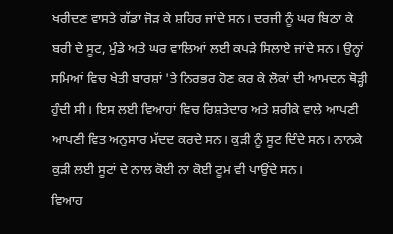ਖਰੀਦਣ ਵਾਸਤੇ ਗੱਡਾ ਜੋੜ ਕੇ ਸ਼ਹਿਰ ਜਾਂਦੇ ਸਨ। ਦਰਜੀ ਨੂੰ ਘਰ ਬਿਠਾ ਕੇ ਬਰੀ ਦੇ ਸੂਟ, ਮੁੰਡੇ ਅਤੇ ਘਰ ਵਾਲਿਆਂ ਲਈ ਕਪੜੇ ਸਿਲਾਏ ਜਾਂਦੇ ਸਨ। ਉਨ੍ਹਾਂ ਸਮਿਆਂ ਵਿਚ ਖੇਤੀ ਬਾਰਸ਼ਾਂ 'ਤੇ ਨਿਰਭਰ ਹੋਣ ਕਰ ਕੇ ਲੋਕਾਂ ਦੀ ਆਮਦਨ ਥੋੜ੍ਹੀ ਹੁੰਦੀ ਸੀ। ਇਸ ਲਈ ਵਿਆਹਾਂ ਵਿਚ ਰਿਸ਼ਤੇਦਾਰ ਅਤੇ ਸ਼ਰੀਕੇ ਵਾਲੇ ਆਪਣੀ ਆਪਣੀ ਵਿਤ ਅਨੁਸਾਰ ਮੱਦਦ ਕਰਦੇ ਸਨ। ਕੁੜੀ ਨੂੰ ਸੂਟ ਦਿੰਦੇ ਸਨ। ਨਾਨਕੇ ਕੁੜੀ ਲਈ ਸੂਟਾਂ ਦੇ ਨਾਲ ਕੋਈ ਨਾ ਕੋਈ ਟੂਮ ਵੀ ਪਾਉਂਦੇ ਸਨ।
ਵਿਆਹ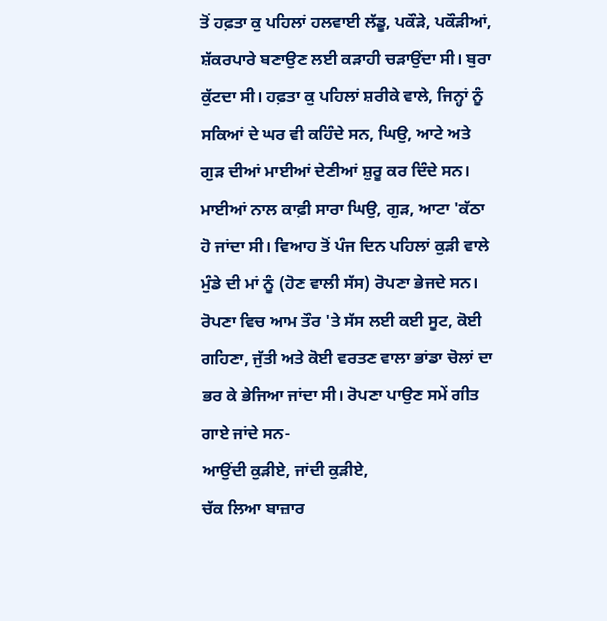ਤੋਂ ਹਫ਼ਤਾ ਕੁ ਪਹਿਲਾਂ ਹਲਵਾਈ ਲੱਡੂ, ਪਕੌੜੇ, ਪਕੌੜੀਆਂ, ਸ਼ੱਕਰਪਾਰੇ ਬਣਾਉਣ ਲਈ ਕੜਾਹੀ ਚੜਾਉਂਦਾ ਸੀ। ਬੁਰਾ ਕੁੱਟਦਾ ਸੀ। ਹਫ਼ਤਾ ਕੁ ਪਹਿਲਾਂ ਸ਼ਰੀਕੇ ਵਾਲੇ, ਜਿਨ੍ਹਾਂ ਨੂੰ ਸਕਿਆਂ ਦੇ ਘਰ ਵੀ ਕਹਿੰਦੇ ਸਨ, ਘਿਉ, ਆਟੇ ਅਤੇ ਗੁੜ ਦੀਆਂ ਮਾਈਆਂ ਦੇਣੀਆਂ ਸ਼ੁਰੂ ਕਰ ਦਿੰਦੇ ਸਨ। ਮਾਈਆਂ ਨਾਲ ਕਾਫ਼ੀ ਸਾਰਾ ਘਿਉ, ਗੁੜ, ਆਟਾ 'ਕੱਠਾ ਹੋ ਜਾਂਦਾ ਸੀ। ਵਿਆਹ ਤੋਂ ਪੰਜ ਦਿਨ ਪਹਿਲਾਂ ਕੁੜੀ ਵਾਲੇ ਮੁੰਡੇ ਦੀ ਮਾਂ ਨੂੰ (ਹੋਣ ਵਾਲੀ ਸੱਸ) ਰੋਪਣਾ ਭੇਜਦੇ ਸਨ। ਰੋਪਣਾ ਵਿਚ ਆਮ ਤੌਰ 'ਤੇ ਸੱਸ ਲਈ ਕਈ ਸੂਟ, ਕੋਈ ਗਹਿਣਾ, ਜੁੱਤੀ ਅਤੇ ਕੋਈ ਵਰਤਣ ਵਾਲਾ ਭਾਂਡਾ ਚੋਲਾਂ ਦਾ ਭਰ ਕੇ ਭੇਜਿਆ ਜਾਂਦਾ ਸੀ। ਰੋਪਣਾ ਪਾਉਣ ਸਮੇਂ ਗੀਤ ਗਾਏ ਜਾਂਦੇ ਸਨ-
ਆਉਂਦੀ ਕੁੜੀਏ, ਜਾਂਦੀ ਕੁੜੀਏ,
ਚੱਕ ਲਿਆ ਬਾਜ਼ਾਰ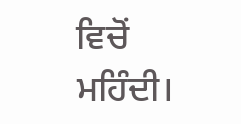ਵਿਚੋਂ ਮਹਿੰਦੀ।